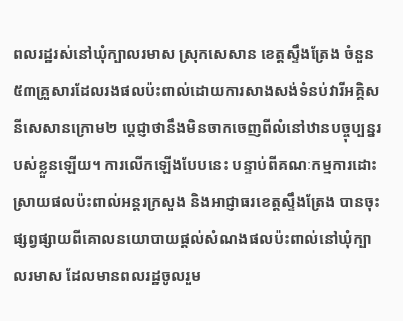ពលរដ្ឋរស់នៅឃុំក្បាលរមាស ស្រុកសេសាន ខេត្តស្ទឹងត្រែង ចំនួន ៥៣គ្រួសារដែលរងផលប៉ះពាល់ដោយការសាងសង់ទំនប់វារីអគ្គិសនីសេសានក្រោម២ ប្ដេជ្ញាថានឹងមិនចាកចេញពីលំនៅឋានបច្ចុប្បន្នរបស់ខ្លួនឡើយ។ ការលើកឡើងបែបនេះ បន្ទាប់ពីគណៈកម្មការដោះស្រាយផលប៉ះពាល់អន្តរក្រសួង និងអាជ្ញាធរខេត្តស្ទឹងត្រែង បានចុះផ្សព្វផ្សាយពីគោលនយោបាយផ្តល់សំណងផលប៉ះពាល់នៅឃុំក្បាលរមាស ដែលមានពលរដ្ឋចូលរួម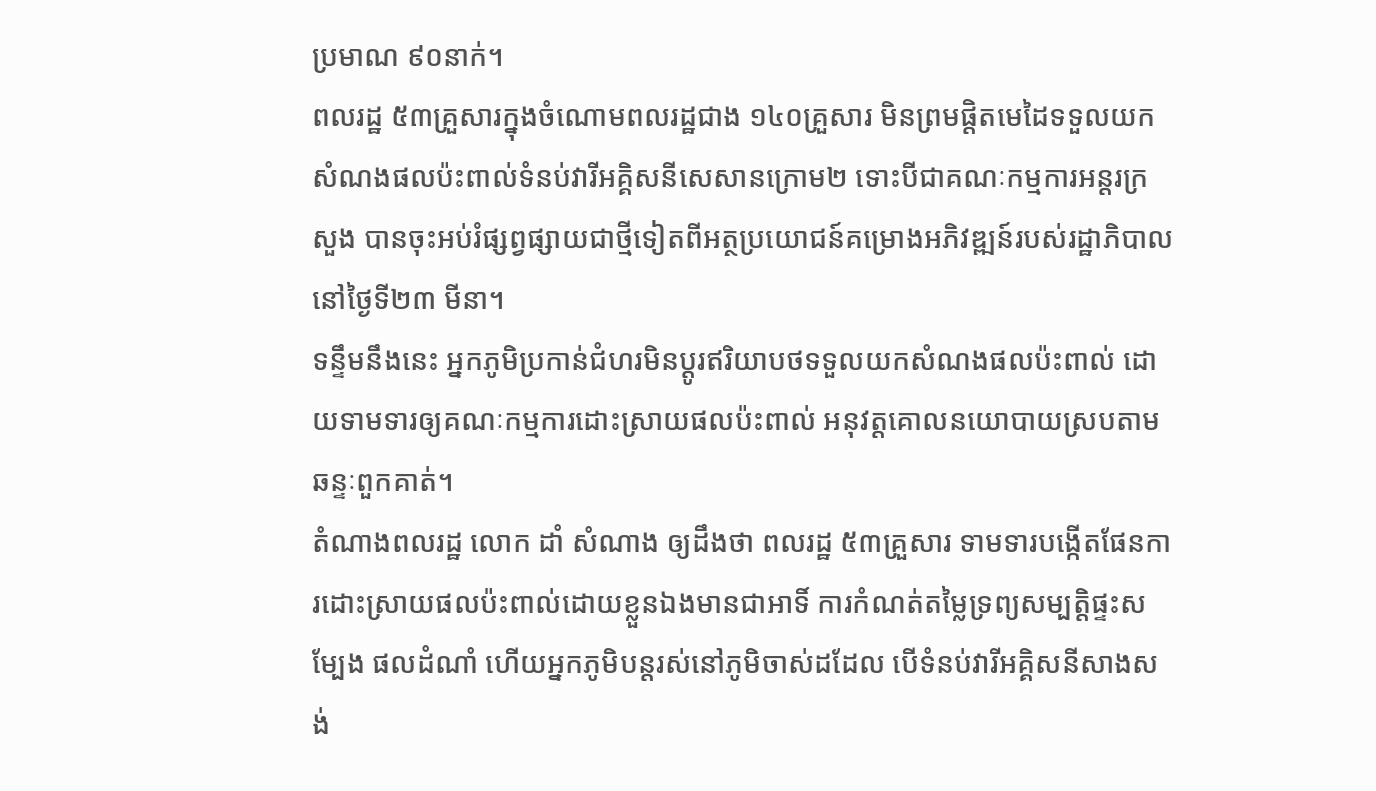ប្រមាណ ៩០នាក់។
ពលរដ្ឋ ៥៣គ្រួសារក្នុងចំណោមពលរដ្ឋជាង ១៤០គ្រួសារ មិនព្រមផ្ដិតមេដៃទទួលយកសំណងផលប៉ះពាល់ទំនប់វារីអគ្គិសនីសេសានក្រោម២ ទោះបីជាគណៈកម្មការអន្តរក្រសួង បានចុះអប់រំផ្សព្វផ្សាយជាថ្មីទៀតពីអត្ថប្រយោជន៍គម្រោងអភិវឌ្ឍន៍របស់រដ្ឋាភិបាលនៅថ្ងៃទី២៣ មីនា។
ទន្ទឹមនឹងនេះ អ្នកភូមិប្រកាន់ជំហរមិនប្ដូរឥរិយាបថទទួលយកសំណងផលប៉ះពាល់ ដោយទាមទារឲ្យគណៈកម្មការដោះស្រាយផលប៉ះពាល់ អនុវត្តគោលនយោបាយស្របតាមឆន្ទៈពួកគាត់។
តំណាងពលរដ្ឋ លោក ដាំ សំណាង ឲ្យដឹងថា ពលរដ្ឋ ៥៣គ្រួសារ ទាមទារបង្កើតផែនការដោះស្រាយផលប៉ះពាល់ដោយខ្លួនឯងមានជាអាទិ៍ ការកំណត់តម្លៃទ្រព្យសម្បត្តិផ្ទះសម្បែង ផលដំណាំ ហើយអ្នកភូមិបន្តរស់នៅភូមិចាស់ដដែល បើទំនប់វារីអគ្គិសនីសាងសង់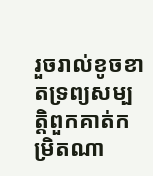រួចរាល់ខូចខាតទ្រព្យសម្បត្តិពួកគាត់កម្រិតណា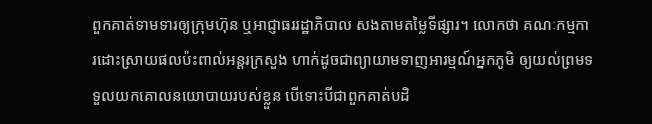ពួកគាត់ទាមទារឲ្យក្រុមហ៊ុន ឬអាជ្ញាធររដ្ឋាភិបាល សងតាមតម្លៃទីផ្សារ។ លោកថា គណៈកម្មការដោះស្រាយផលប៉ះពាល់អន្តរក្រសួង ហាក់ដូចជាព្យាយាមទាញអារម្មណ៍អ្នកភូមិ ឲ្យយល់ព្រមទទួលយកគោលនយោបាយរបស់ខ្លួន បើទោះបីជាពួកគាត់បដិ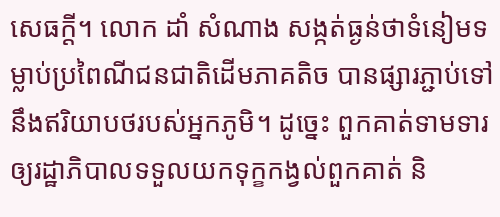សេធក្តី។ លោក ដាំ សំណាង សង្កត់ធ្ងន់ថាទំនៀមទម្លាប់ប្រពៃណីជនជាតិដើមភាគតិច បានផ្សារភ្ជាប់ទៅនឹងឥរិយាបថរបស់អ្នកភូមិ។ ដូច្នេះ ពួកគាត់ទាមទារឲ្យរដ្ឋាភិបាលទទួលយកទុក្ខកង្វល់ពួកគាត់ និ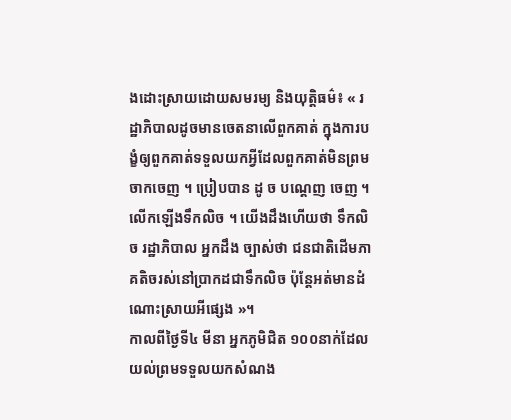ងដោះស្រាយដោយសមរម្យ និងយុត្តិធម៌៖ « រដ្ឋាភិបាលដូចមានចេតនាលើពួកគាត់ ក្នុងការបង្ខំឲ្យពួកគាត់ទទួលយកអ្វីដែលពួកគាត់មិនព្រមចាកចេញ ។ ប្រៀបបាន ដូ ច បណ្ដេញ ចេញ ។ លើកឡើងទឹកលិច ។ យើងដឹងហើយថា ទឹកលិច រដ្ឋាភិបាល អ្នកដឹង ច្បាស់ថា ជនជាតិដើមភាគតិចរស់នៅប្រាកដជាទឹកលិច ប៉ុន្តែអត់មានដំណោះស្រាយអីផ្សេង »។
កាលពីថ្ងៃទី៤ មីនា អ្នកភូមិជិត ១០០នាក់ដែលយល់ព្រមទទួលយកសំណង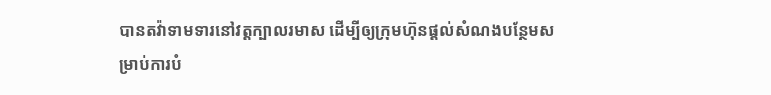បានតវ៉ាទាមទារនៅវត្តក្បាលរមាស ដើម្បីឲ្យក្រុមហ៊ុនផ្តល់សំណងបន្ថែមសម្រាប់ការបំ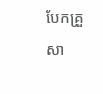បែកគ្រួសា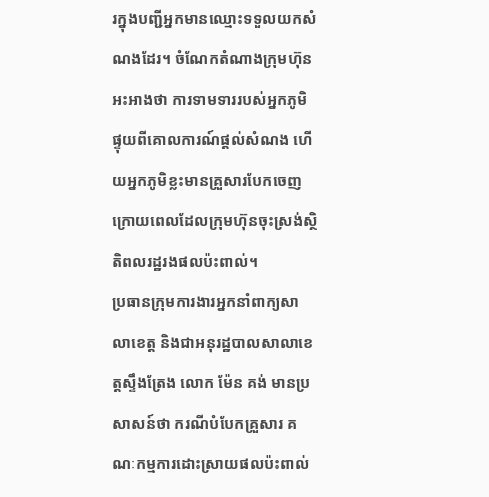រក្នុងបញ្ជីអ្នកមានឈ្មោះទទួលយកសំណងដែរ។ ចំណែកតំណាងក្រុមហ៊ុនអះអាងថា ការទាមទាររបស់អ្នកភូមិ ផ្ទុយពីគោលការណ៍ផ្តល់សំណង ហើយអ្នកភូមិខ្លះមានគ្រួសារបែកចេញក្រោយពេលដែលក្រុមហ៊ុនចុះស្រង់ស្ថិតិពលរដ្ឋរងផលប៉ះពាល់។
ប្រធានក្រុមការងារអ្នកនាំពាក្យសាលាខេត្ត និងជាអនុរដ្ឋបាលសាលាខេត្តស្ទឹងត្រែង លោក ម៉ែន គង់ មានប្រសាសន៍ថា ករណីបំបែកគ្រួសារ គណៈកម្មការដោះស្រាយផលប៉ះពាល់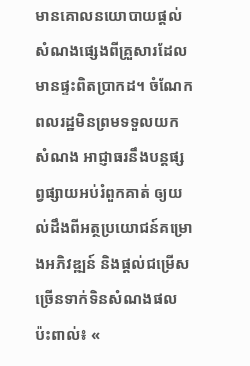មានគោលនយោបាយផ្តល់សំណងផ្សេងពីគ្រួសារដែលមានផ្ទះពិតប្រាកដ។ ចំណែកពលរដ្ឋមិនព្រមទទួលយកសំណង អាជ្ញាធរនឹងបន្តផ្សព្វផ្សាយអប់រំពួកគាត់ ឲ្យយល់ដឹងពីអត្ថប្រយោជន៍គម្រោងអភិវឌ្ឍន៍ និងផ្តល់ជម្រើសច្រើនទាក់ទិនសំណងផលប៉ះពាល់៖ «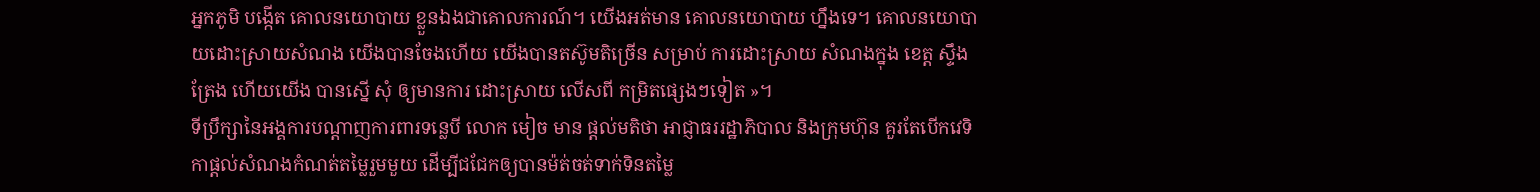អ្នកភូមិ បង្កើត គោលនយោបាយ ខ្លួនឯងជាគោលការណ៍។ យើងអត់មាន គោលនយោបាយ ហ្នឹងទេ។ គោលនយោបាយដោះស្រាយសំណង យើងបានចែងហើយ យើងបានតស៊ូមតិច្រើន សម្រាប់ ការដោះស្រាយ សំណងក្នុង ខេត្ត ស្ទឹងត្រែង ហើយយើង បានស្នើ សុំ ឲ្យមានការ ដោះស្រាយ លើសពី កម្រិតផ្សេងៗទៀត »។
ទីប្រឹក្សានៃអង្គការបណ្ដាញការពារទន្លេបី លោក មៀច មាន ផ្តល់មតិថា អាជ្ញាធររដ្ឋាភិបាល និងក្រុមហ៊ុន គួរតែបើកវេទិកាផ្តល់សំណងកំណត់តម្លៃរួមមួយ ដើម្បីជជែកឲ្យបានម៉ត់ចត់ទាក់ទិនតម្លៃ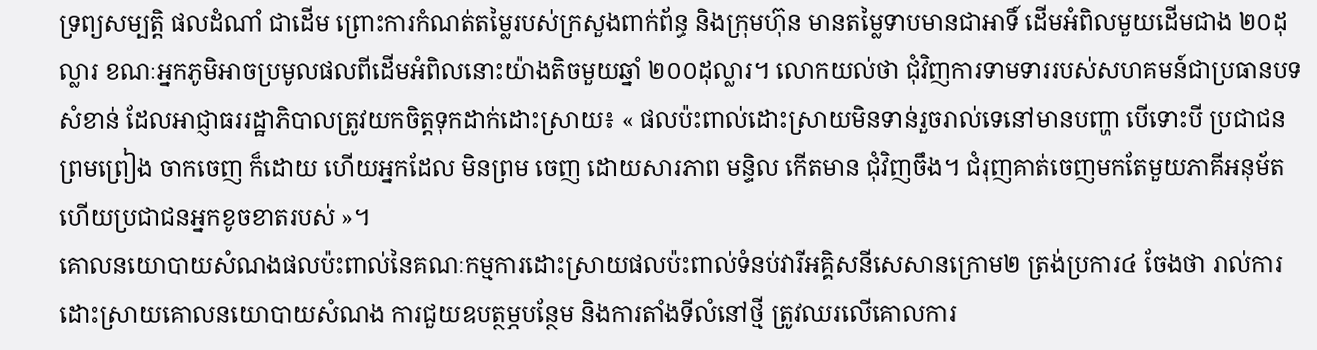ទ្រព្យសម្បត្តិ ផលដំណាំ ជាដើម ព្រោះការកំណត់តម្លៃរបស់ក្រសួងពាក់ព័ន្ធ និងក្រុមហ៊ុន មានតម្លៃទាបមានជាអាទិ៍ ដើមអំពិលមួយដើមជាង ២០ដុល្លារ ខណៈអ្នកភូមិអាចប្រមូលផលពីដើមអំពិលនោះយ៉ាងតិចមួយឆ្នាំ ២០០ដុល្លារ។ លោកយល់ថា ជុំវិញការទាមទាររបស់សហគមន៍ជាប្រធានបទសំខាន់ ដែលអាជ្ញាធររដ្ឋាភិបាលត្រូវយកចិត្តទុកដាក់ដោះស្រាយ៖ « ផលប៉ះពាល់ដោះស្រាយមិនទាន់រួចរាល់ទេនៅមានបញ្ហា បើទោះបី ប្រជាជនព្រមព្រៀង ចាកចេញ ក៏ដោយ ហើយអ្នកដែល មិនព្រម ចេញ ដោយសារភាព មន្ទិល កើតមាន ជុំវិញចឹង។ ជំរុញគាត់ចេញមកតែមួយភាគីអនុម័ត ហើយប្រជាជនអ្នកខូចខាតរបស់ »។
គោលនយោបាយសំណងផលប៉ះពាល់នៃគណៈកម្មការដោះស្រាយផលប៉ះពាល់ទំនប់វារីអគ្គិសនីសេសានក្រោម២ ត្រង់ប្រការ៤ ចែងថា រាល់ការដោះស្រាយគោលនយោបាយសំណង ការជួយឧបត្ថម្ភបន្ថែម និងការតាំងទីលំនៅថ្មី ត្រូវឈរលើគោលការ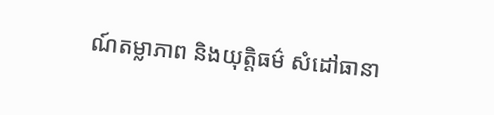ណ៍តម្លាភាព និងយុត្តិធម៌ សំដៅធានា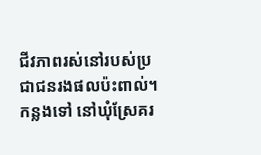ជីវភាពរស់នៅរបស់ប្រជាជនរងផលប៉ះពាល់។
កន្លងទៅ នៅឃុំស្រែគរ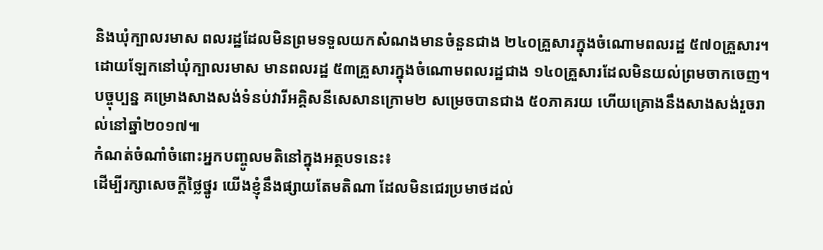និងឃុំក្បាលរមាស ពលរដ្ឋដែលមិនព្រមទទួលយកសំណងមានចំនួនជាង ២៤០គ្រួសារក្នុងចំណោមពលរដ្ឋ ៥៧០គ្រួសារ។ ដោយឡែកនៅឃុំក្បាលរមាស មានពលរដ្ឋ ៥៣គ្រួសារក្នុងចំណោមពលរដ្ឋជាង ១៤០គ្រួសារដែលមិនយល់ព្រមចាកចេញ។ បច្ចុប្បន្ន គម្រោងសាងសង់ទំនប់វារីអគ្គិសនីសេសានក្រោម២ សម្រេចបានជាង ៥០ភាគរយ ហើយគ្រោងនឹងសាងសង់រួចរាល់នៅឆ្នាំ២០១៧៕
កំណត់ចំណាំចំពោះអ្នកបញ្ចូលមតិនៅក្នុងអត្ថបទនេះ៖
ដើម្បីរក្សាសេចក្ដីថ្លៃថ្នូរ យើងខ្ញុំនឹងផ្សាយតែមតិណា ដែលមិនជេរប្រមាថដល់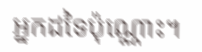អ្នកដទៃប៉ុណ្ណោះ។